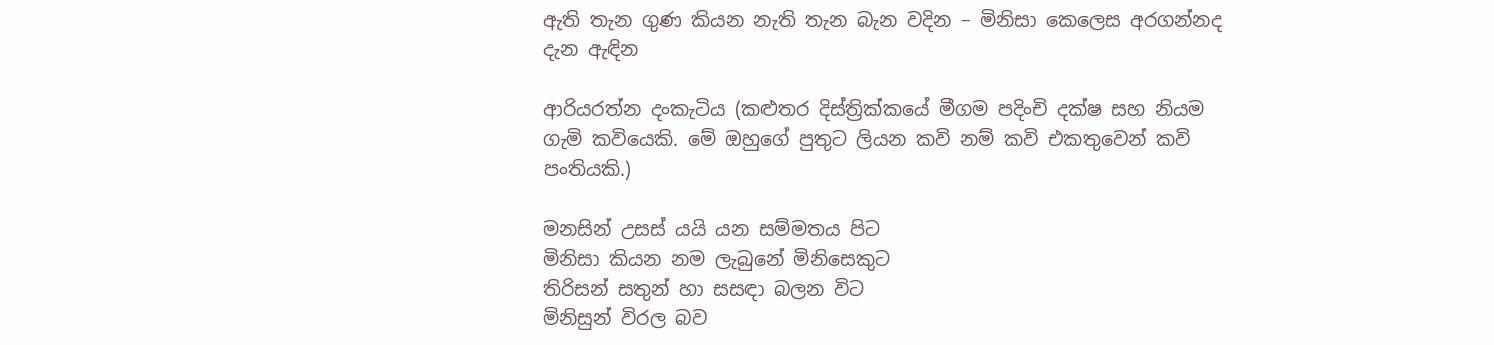ඇති තැන ගුණ කියන නැති තැන බැන වදින – මිනිසා කෙලෙස අරගන්නද දැන ඇඳින

ආරියරත්න දංකැටිය (කළුතර දිස්ත්‍රික්කයේ මීගම පදිංචි දක්ෂ සහ නියම ගැමි කවියෙකි. මේ ඔහුගේ පුතුට ලියන කවි නම් කවි එකතුවෙන් කවි පංතියකි.)

මනසින් උසස් යයි යන සම්මතය පිට
මිනිසා කියන නම ලැබුනේ මිනිසෙකුට
තිරිසන් සතුන් හා සසඳා බලන විට
මිනිසුන් විරල බව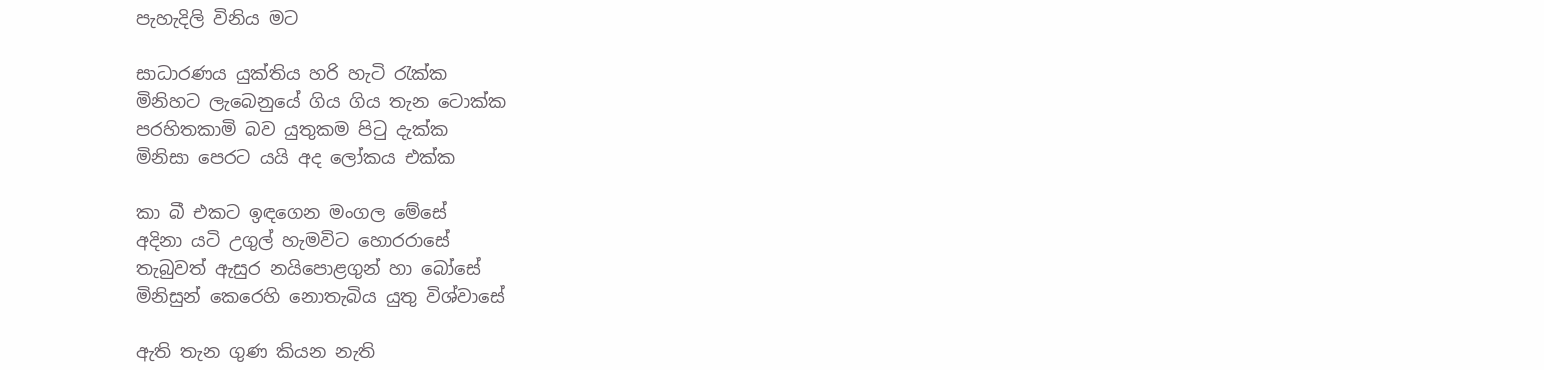පැහැදිලි විනිය මට

සාධාරණය යුක්තිය හරි හැටි රැක්ක
මිනිහට ලැබෙනුයේ ගිය ගිය තැන ටොක්ක
පරහිතකාමි බව යුතුකම පිටු දැක්ක
මිනිසා පෙරට යයි අද ලෝකය එක්ක

කා බී එකට ඉඳගෙන මංගල මේසේ
අදිනා යටි උගුල් හැමවිට හොරරාසේ
තැබුවත් ඇසුර නයිපොළගුන් හා බෝසේ
මිනිසුන් කෙරෙහි නොතැබිය යුතු විශ්වාසේ

ඇති තැන ගුණ කියන නැති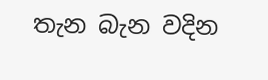තැන බැන වදින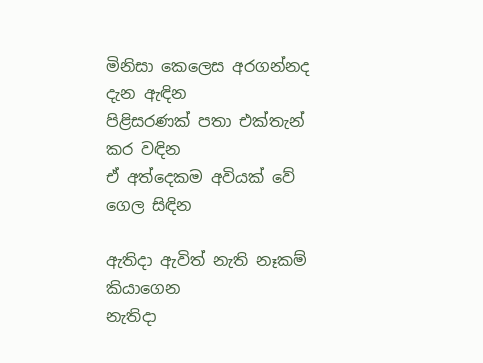මිනිසා කෙලෙස අරගන්නද දැන ඇඳින
පිළිසරණක් පතා එක්තැන් කර වඳින
ඒ අත්දෙකම අවියක් වේ ගෙල සිඳින

ඇතිදා ඇවිත් නැති නෑකම් කියාගෙන
නැතිදා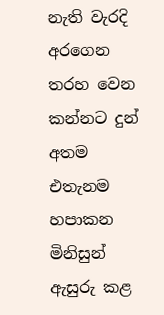නැති වැරදි අරගෙන තරහ වෙන
කන්නට දුන් අතම එතැනම හපාකන
මිනිසුන් ඇසුරු කළ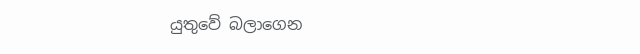යුතුවේ බලාගෙන